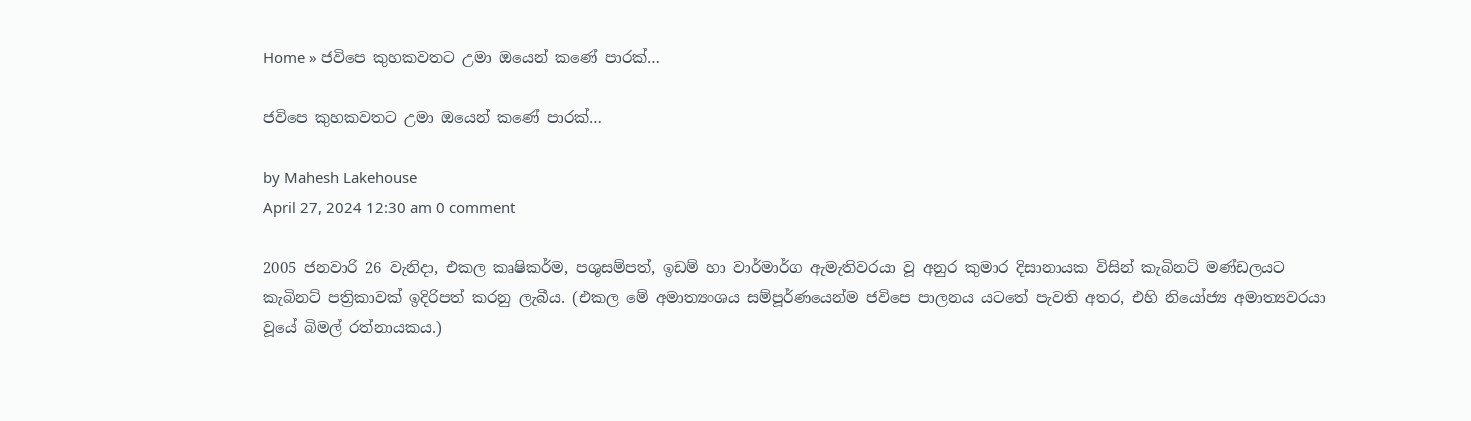Home » ජවිපෙ කුහකවතට උමා ඔයෙන් කණේ පාරක්…

ජවිපෙ කුහකවතට උමා ඔයෙන් කණේ පාරක්…

by Mahesh Lakehouse
April 27, 2024 12:30 am 0 comment

2005 ජනවාරි 26 වැනිදා, එකල කෘෂිකර්ම, පශුසම්පත්, ඉඩම් හා වාර්මාර්ග ඇමැතිවරයා වූ අනුර කුමාර දිසානායක විසින් කැබිනට් මණ්ඩලයට කැබිනට් පත්‍රිකාවක් ඉදිරිපත් කරනු ලැබීය. (එකල මේ අමාත්‍යංශය සම්පූර්ණයෙන්ම ජවිපෙ පාලනය යටතේ පැවති අතර, එහි නියෝජ්‍ය අමාත්‍යවරයා වූයේ බිමල් රත්නායකය.)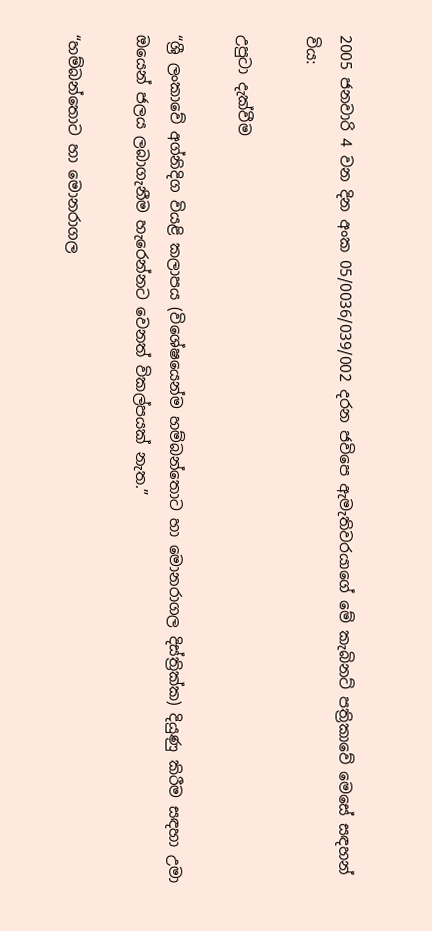2005 ජනවාරි 4 වන දින අංක 05/0036/039/002 දරන ජවිපෙ ඇමැතිවරයාගේ මේ කැබිනට් පත්‍රිකාවේ මෙසේ සඳහන් විය:

උපුටා දැක්වීම

“ශ්‍රී ලංකාවේ අග්නිදිග වියළි කලාපය (විශේෂයෙන්ම හම්බන්තොට හා මොනරාගල දිස්ත්‍රික්ක) දියුණු කිරීම සඳහා උමා ඔයෙන් ජලය ලබාගැනීම හැරෙන්නට වෙනත් විකල්පයක් නැත.”

“හම්බන්තොට හා මොනරාගල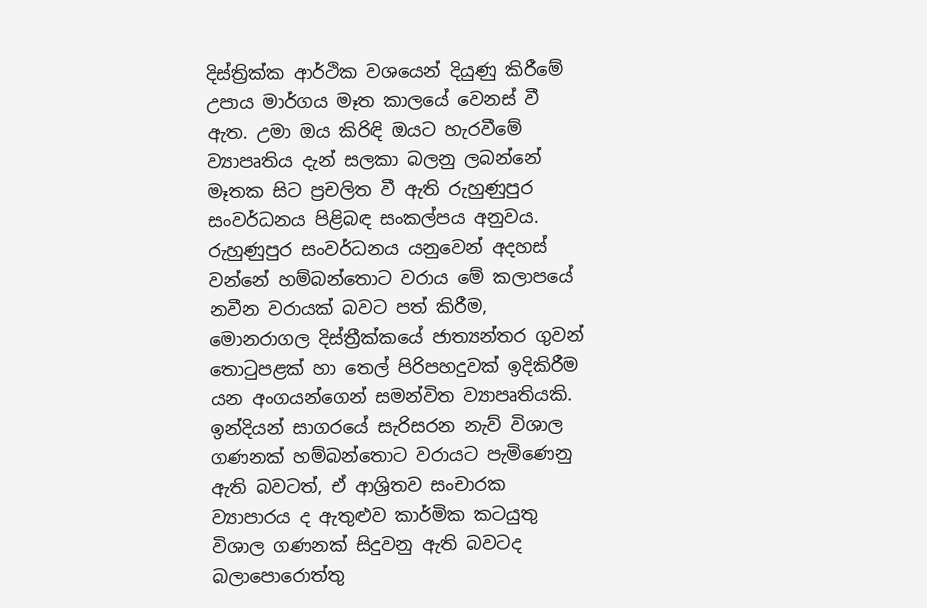දිස්ත්‍රික්ක ආර්ථික වශයෙන් දියුණු කිරීමේ උපාය මාර්ගය මෑත කාලයේ වෙනස් වී ඇත. උමා ඔය කිරිඳි ඔයට හැරවීමේ ව්‍යාපෘතිය දැන් සලකා බලනු ලබන්නේ මෑතක සිට ප්‍රචලිත වී ඇති රුහුණුපුර සංවර්ධනය පිළිබඳ සංකල්පය අනුවය. රුහුණුපුර සංවර්ධනය යනුවෙන් අදහස් වන්නේ හම්බන්තොට වරාය මේ කලාපයේ නවීන වරායක් බවට පත් කිරීම, මොනරාගල දිස්ත්‍රීක්කයේ ජාත්‍යන්තර ගුවන් තොටුපළක් හා තෙල් පිරිපහදුවක් ඉදිකිරීම යන අංගයන්ගෙන් සමන්විත ව්‍යාපෘතියකි. ඉන්දියන් සාගරයේ සැරිසරන නැව් විශාල ගණනක් හම්බන්තොට වරායට පැමිණෙනු ඇති බවටත්, ඒ ආශ්‍රිතව සංචාරක ව්‍යාපාරය ද ඇතුළුව කාර්මික කටයුතු විශාල ගණනක් සිදුවනු ඇති බවටද බලාපොරොත්තු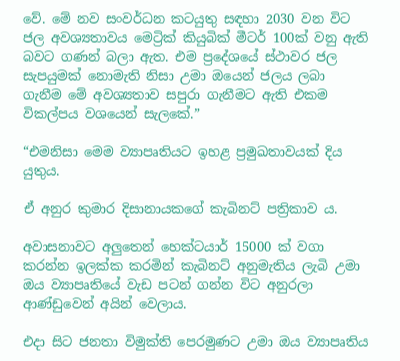වේ. මේ නව සංවර්ධන කටයුතු සඳහා 2030 වන විට ජල අවශ්‍යතාවය මෙට්‍රික් කියුබික් මීටර් 100ක් වනු ඇති බවට ගණන් බලා ඇත. එම ප්‍රදේශයේ ස්ථාවර ජල සැපයුමක් නොමැති නිසා උමා ඔයෙන් ජලය ලබා ගැනීම මේ අවශ්‍යතාව සපුරා ගැනීමට ඇති එකම විකල්පය වශයෙන් සැලකේ.”

“එමනිසා මෙම ව්‍යාපෘතියට ඉහළ ප්‍රමුඛතාවයක් දිය යුතුය.

ඒ අනුර කුමාර දිසානායකගේ කැබිනට් පත්‍රිකාව ය.

අවාසනාවට අලුතෙන් හෙක්ටයාර් 15000 ක් වගා කරන්න ඉලක්ක කරමින් කැබිනට් අනුමැතිය ලැබි උමා ඔය ව්‍යාපෘතියේ වැඩ පටන් ගන්න විට අනුරලා ආණ්ඩුවෙන් අයින් වෙලාය.

එදා සිට ජනතා විමුක්ති පෙරමුණට උමා ඔය ව්‍යාපෘතිය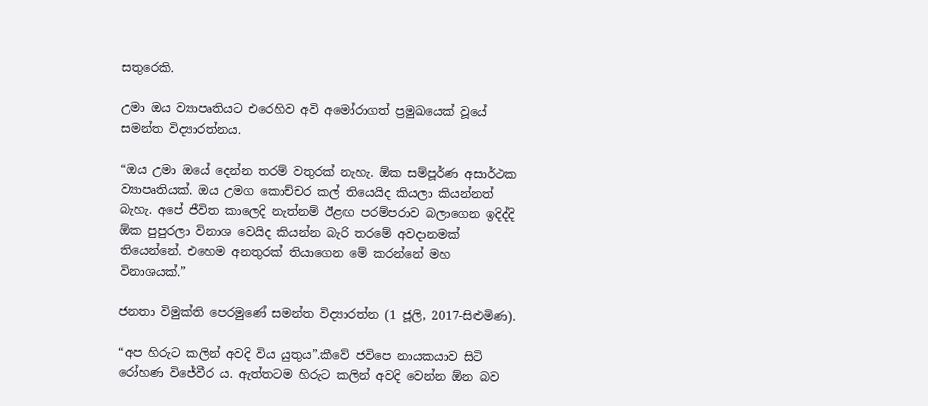සතුරෙකි.

උමා ඔය ව්‍යාපෘතියට එරෙහිව අවි අමෝරාගත් ප්‍රමුඛයෙක් වූයේ සමන්ත විද්‍යාරත්නය.

“ඔය උමා ඔයේ දෙන්න තරම් වතුරක් නැහැ. ඕක සම්පූර්ණ අසාර්ථක ව්‍යාපෘතියක්. ඔය උමග කොච්චර කල් තියෙයිද කියලා කියන්නත් බැහැ. අපේ ජීවිත කාලෙදි නැත්නම් ඊළඟ පරම්පරාව බලාගෙන ඉදිද්දි ඕක පුපුරලා විනාශ වෙයිද කියන්න බැරි තරමේ අවදානමක් තියෙන්නේ. එහෙම අනතුරක් තියාගෙන මේ කරන්නේ මහ විනාශයක්.”

ජනතා විමුක්ති පෙරමුණේ සමන්ත විද්‍යාරත්න (1 ජූලි, 2017-සිළුමිණ).

“අප හිරුට කලින් අවදි විය යුතුය”.කීවේ ජවිපෙ නායකයාව සිටි රෝහණ විජේවීර ය. ඇත්තටම හිරුට කලින් අවදි වෙන්න ඕන බව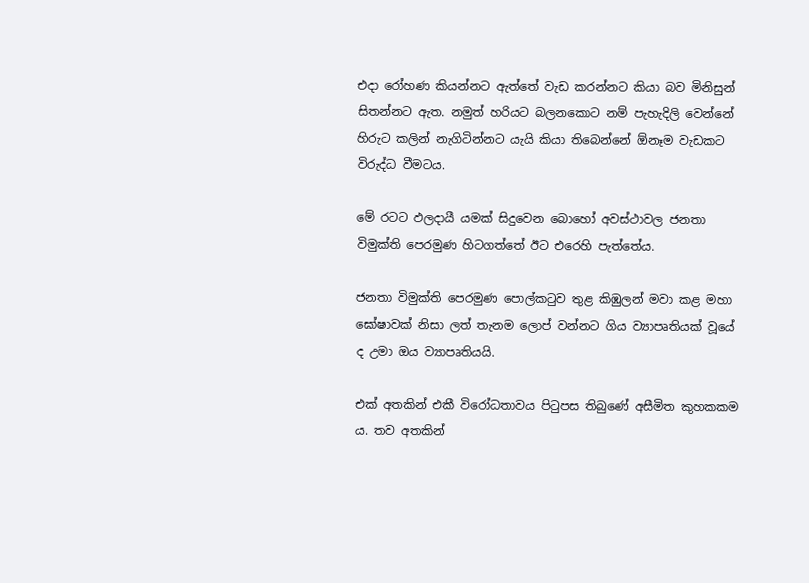එදා රෝහණ කියන්නට ඇත්තේ වැඩ කරන්නට කියා බව මිනිසුන් සිතන්නට ඇත. නමුත් හරියට බලනකොට නම් පැහැදිලි වෙන්නේ හිරුට කලින් නැගිටින්නට යැයි කියා තිබෙන්නේ ඕනෑම වැඩකට විරුද්ධ වීමටය.

මේ රටට ඵලදායී යමක් සිදුවෙන බොහෝ අවස්ථාවල ජනතා විමුක්ති පෙරමුණ හිටගත්තේ ඊට එරෙහි පැත්තේය.

ජනතා විමුක්ති පෙරමුණ පොල්කටුව තුළ කිඹුලන් මවා කළ මහා ඝෝෂාවක් නිසා ලත් තැනම ලොප් වන්නට ගිය ව්‍යාපෘතියක් වූයේ ද උමා ඔය ව්‍යාපෘතියයි.

එක් අතකින් එකී විරෝධතාවය පිටුපස තිබුණේ අසීමිත කුහකකම ය. තව අතකින්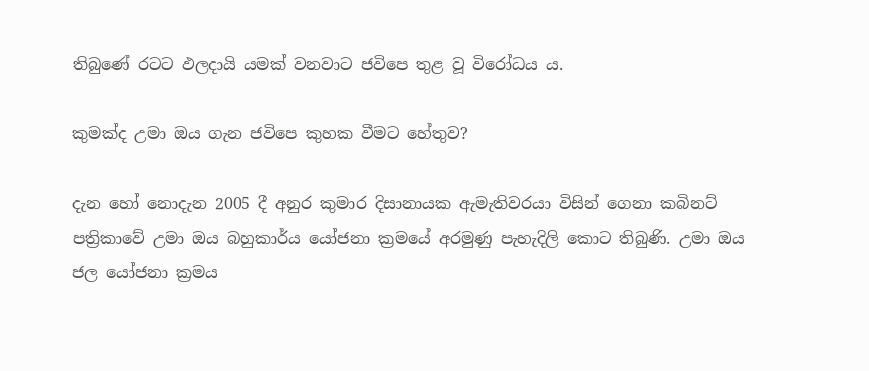තිබුණේ රටට ඵලදායි යමක් වනවාට ජවිපෙ තුළ වූ විරෝධය ය.

කුමක්ද උමා ඔය ගැන ජවිපෙ කුහක වීමට හේතුව?

දැන හෝ නොදැන 2005 දී අනුර කුමාර දිසානායක ඇමැතිවරයා විසින් ගෙනා කබිනට් පත්‍රිකාවේ උමා ඔය බහුකාර්ය යෝජනා ක්‍රමයේ අරමුණු පැහැදිලි කොට තිබුණි. උමා ඔය ජල යෝජනා ක්‍රමය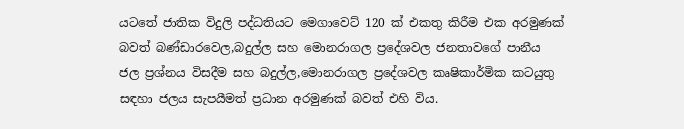යටතේ ජාතික විදුලි පද්ධතියට මෙගාවෙට් 120 ක් එකතු කිරීම එක අරමුණක් බවත් බණ්ඩාරවෙල,බදුල්ල සහ මොනරාගල ප්‍රදේශවල ජනතාවගේ පානීය ජල ප්‍රශ්නය විසදීම සහ බදුල්ල,මොනරාගල ප්‍රදේශවල කෘෂිකාර්මික කටයුතු සඳහා ජලය සැපයීමත් ප්‍රධාන අරමුණක් බවත් එහි විය.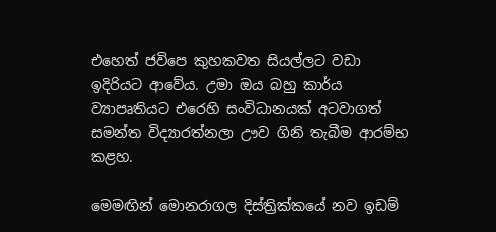එහෙත් ජවිපෙ කුහකවත සියල්ලට වඩා ඉදිරියට ආවේය. උමා ඔය බහු කාර්ය ව්‍යාපෘතියට එරෙහි සංවිධානයක් අටවාගත් සමන්ත විද්‍යාරත්නලා ඌව ගිනි තැබීම ආරම්භ කළහ.

මෙමඟින් මොනරාගල දිස්ත්‍රික්කයේ නව ඉඩම්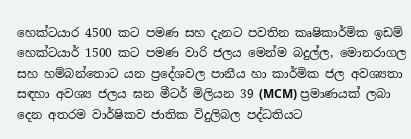හෙක්ටයාර 4500 කට පමණ සහ දැනට පවතින කෘෂිකාර්මික ඉඩම් හෙක්ටයාර් 1500 කට පමණ වාරි ජලය මෙන්ම බදුල්ල, මොනරාගල සහ හම්බන්තොට යන ප්‍රදේශවල පානීය හා කාර්මික ජල අවශ්‍යතා සඳහා අවශ්‍ය ජලය ඝන මීටර් මිලියන 39 (MCM) ප්‍රමාණයක් ලබා දෙන අතරම වාර්ෂිකව ජාතික විදුලිබල පද්ධතියට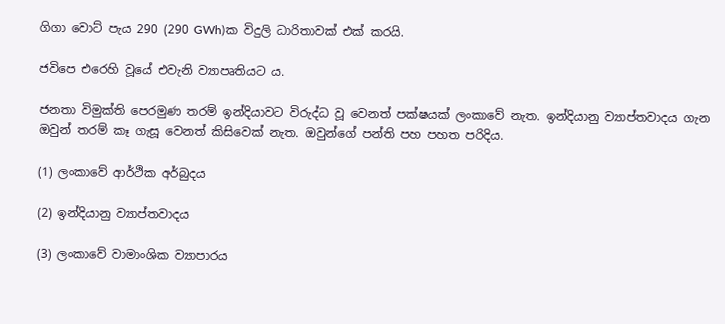ගිගා වොට් පැය 290 (290 GWh)ක විදුලි ධාරිතාවක් එක් කරයි.

ජවිපෙ එරෙහි වූයේ එවැනි ව්‍යාපෘතියට ය.

ජනතා විමුක්ති පෙරමුණ තරම් ඉන්දියාවට විරුද්ධ වූ වෙනත් පක්ෂයක් ලංකාවේ නැත. ඉන්දියානු ව්‍යාප්තවාදය ගැන ඔවුන් තරම් කෑ ගැසූ වෙනත් කිසිවෙක් නැත. ඔවුන්ගේ පන්ති පහ පහත පරිදිය.

(1) ලංකාවේ ආර්ථික අර්බුදය

(2) ඉන්දියානු ව්‍යාප්තවාදය

(3) ලංකාවේ වාමාංශික ව්‍යාපාරය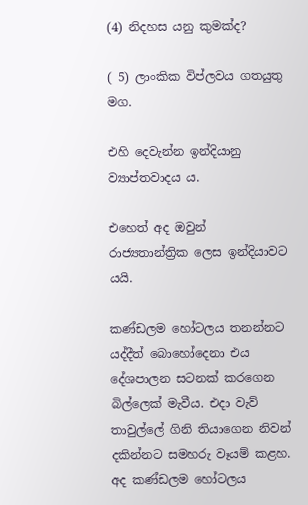(4) නිදහස යනු කුමක්ද?

( 5) ලාංකික විප්ලවය ගතයුතු මග.

එහි දෙවැන්න ඉන්දියානු ව්‍යාප්තවාදය ය.

එහෙත් අද ඔවුන් රාජ්‍යතාන්ත්‍රික ලෙස ඉන්දියාවට යයි.

කණ්ඩලම හෝටලය තනන්නට යද්දීත් බොහෝදෙනා එය දේශපාලන සටනක් කරගෙන බිල්ලෙක් මැවීය. එදා වැව් තාවුල්ලේ ගිනි තියාගෙන නිවන් දකින්නට සමහරු වෑයම් කළහ. අද කණ්ඩලම හෝටලය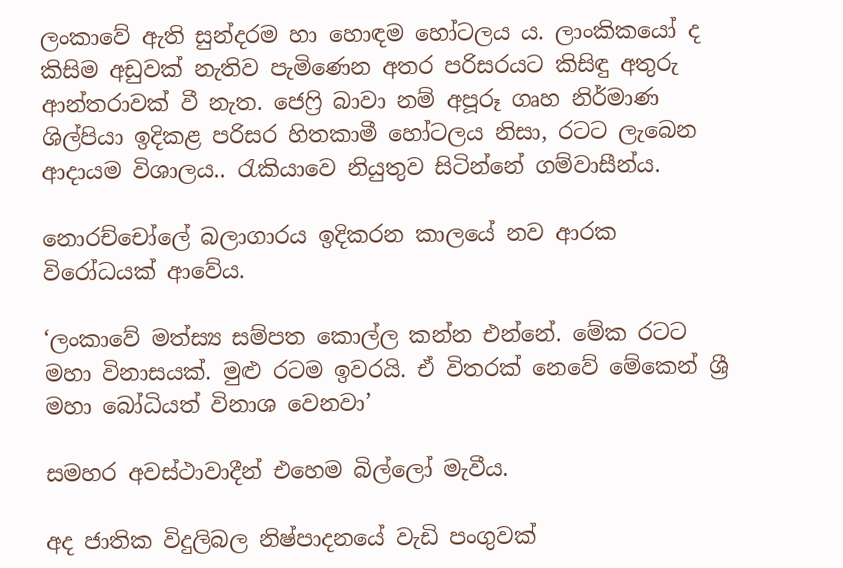ලංකාවේ ඇති සුන්දරම හා හොඳම හෝටලය ය. ලාංකිකයෝ ද කිසිම අඩුවක් නැතිව පැමිණෙන අතර පරිසරයට කිසිඳු අතුරු ආන්තරාවක් වී නැත. ජෙෆ්‍රි බාවා නම් අපූරූ ගෘහ නිර්මාණ ශිල්පියා ඉදිකළ පරිසර හිතකාමී හෝටලය නිසා, රටට ලැබෙන ආදායම විශාලය.. රැකියාවෙ නියුතුව සිටින්නේ ගම්වාසීන්ය.

නොරච්චෝලේ බලාගාරය ඉදිකරන කාලයේ නව ආරක විරෝධයක් ආවේය.

‘ලංකාවේ මත්ස්‍ය සම්පත කොල්ල කන්න එන්නේ. මේක රටට මහා විනාසයක්. මුළු රටම ඉවරයි. ඒ විතරක් නෙවේ මේකෙන් ශ්‍රී මහා බෝධියත් විනාශ වෙනවා’

සමහර අවස්ථාවාදීන් එහෙම බිල්ලෝ මැවීය.

අද ජාතික විදුලිබල නිෂ්පාදනයේ වැඩි පංගුවක්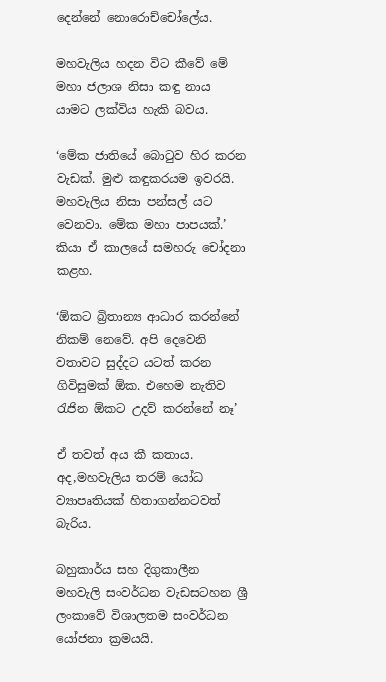දෙන්නේ නොරොච්චෝලේය.

මහවැලිය හදන විට කීවේ මේ මහා ජලාශ නිසා කඳු නාය යාමට ලක්විය හැකි බවය.

‘මේක ජාතියේ බොටුව හිර කරන වැඩක්. මුළු කඳුකරයම ඉවරයි. මහවැලිය නිසා පන්සල් යට වෙනවා. මේක මහා පාපයක්.’ කියා ඒ කාලයේ සමහරු චෝදනා කළහ.

‘ඕකට බ්‍රිතාන්‍ය ආධාර කරන්නේ නිකම් නෙවේ. අපි දෙවෙනි වතාවට සුද්දට යටත් කරන ගිවිසුමක් ඕක. එහෙම නැතිව රැජින ඕකට උදව් කරන්නේ නෑ’

ඒ තවත් අය කී කතාය. අද,මහවැලිය තරම් යෝධ ව්‍යාපෘතියක් හිතාගන්නටවත් බැරිය.

බහුකාර්ය සහ දිගුකාලීන මහවැලි සංවර්ධන වැඩසටහන ශ්‍රී ලංකාවේ විශාලතම සංවර්ධන යෝජනා ක්‍රමයයි.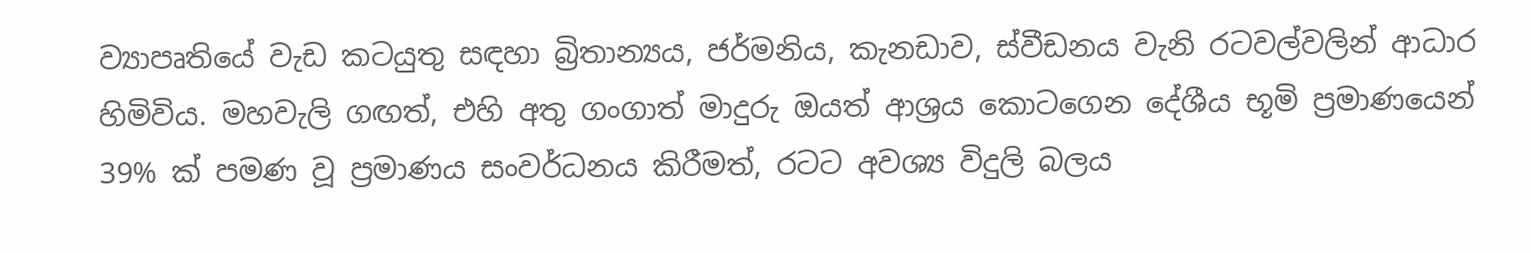ව්‍යාපෘතියේ වැඩ කටයුතු සඳහා බ්‍රිතාන්‍යය, ජර්මනිය, කැනඩාව, ස්වීඩනය වැනි රටවල්වලින් ආධාර හිමිවිය. මහවැලි ගඟත්, එහි අතු ගංගාත් මාදුරු ඔයත් ආශ්‍රය කොටගෙන දේශීය භූමි ප්‍රමාණයෙන් 39% ක් පමණ වූ ප්‍රමාණය සංවර්ධනය කිරීමත්, රටට අවශ්‍ය විදුලි බලය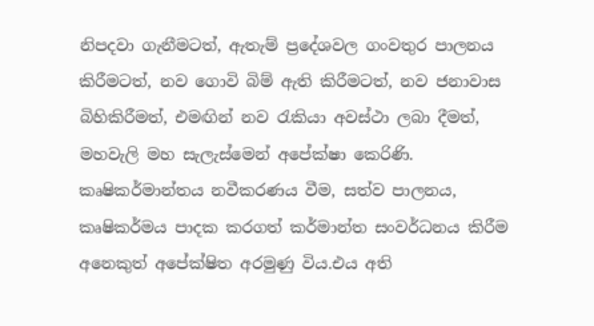නිපදවා ගැනීමටත්, ඇතැම් ප්‍රදේශවල ගංවතුර පාලනය කිරීමටත්, නව ගොවි බිම් ඇති කිරීමටත්, නව ජනාවාස බිහිකිරීමත්, එමඟින් නව රැකියා අවස්ථා ලබා දීමත්, මහවැලි මහ සැලැස්මෙන් අපේක්ෂා කෙරිණි. කෘෂිකර්මාන්තය නවීකරණය වීම, සත්ව පාලනය, කෘෂිකර්මය පාදක කරගත් කර්මාන්ත සංවර්ධනය කිරීම අනෙකුත් අපේක්ෂිත අරමුණු විය.එය අති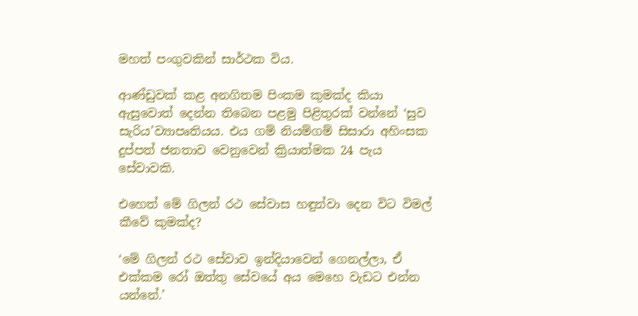මහත් පංගුවකින් සාර්ථක විය.

ආණ්ඩුවක් කළ අනගිතම පිංකම කුමක්ද කියා ඇසුවොත් දෙන්න තිබෙන පළමු පිළිතුරක් වන්නේ ‘සුව සැරිය’ව්‍යාපෘතියය. එය ගම් නියම්ගම් සිසාරා අහිංසක දුප්පත් ජනතාව වෙනුවෙන් ක්‍රියාත්මක 24 පැය සේවාවකි.

එහෙත් මේ ගිලන් රථ සේවාස හඳුන්වා දෙන විට විමල් කීවේ කුමක්ද?

‘මේ ගිලන් රථ සේවාව ඉන්දියාවෙන් ගෙනල්ලා, ඒ එක්කම රෝ ඔත්තු සේවයේ අය මෙහෙ වැඩට එන්න යන්නේ.’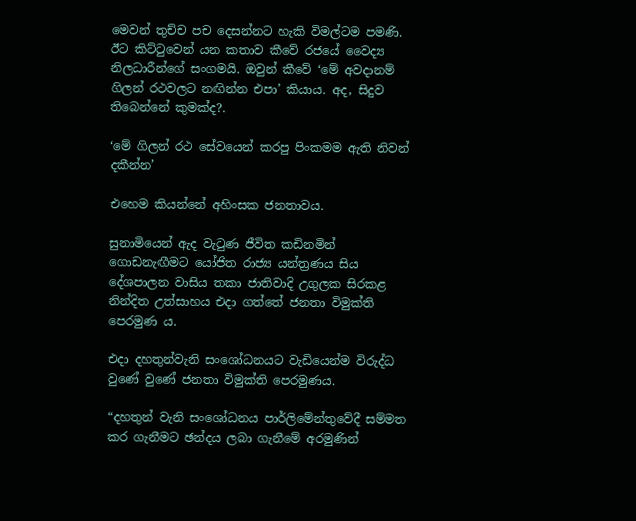මෙවන් තුච්ච පච දෙසන්නට හැකි විමල්ටම පමණි. ඊට කිට්ටුවෙන් යන කතාව කීවේ රජයේ වෛද්‍ය නිලධාරීන්ගේ සංගමයි. ඔවුන් කීවේ ‘මේ අවදානම් ගිලන් රථවලට නඟින්න එපා’ කියාය. අද, සිදුව තිබෙන්නේ කුමක්ද?.

‘මේ ගිලන් රථ සේවයෙන් කරපු පිංකමම ඇති නිවන් දකීන්න’

එහෙම කියන්නේ අහිංසක ජනතාවය.

සුනාමියෙන් ඇද වැටුණ ජීවිත කඩිනමින් ගොඩනැඟීමට යෝජිත රාජ්‍ය යන්ත්‍රණය සිය දේශපාලන වාසිය තකා ජාතිවාදි උගුලක සිරකළ නින්දිත උත්සාහය එදා ගත්තේ ජනතා විමුක්ති පෙරමුණ ය.

එදා දහතුන්වැනි සංශෝධනයට වැඩියෙන්ම විරුද්ධ වුණේ වුණේ ජනතා විමුක්ති පෙරමුණය.

“දහතුන් වැනි සංශෝධනය පාර්ලිමේන්තුවේදී සම්මත කර ගැනීමට ඡන්දය ලබා ගැනීමේ අරමුණින්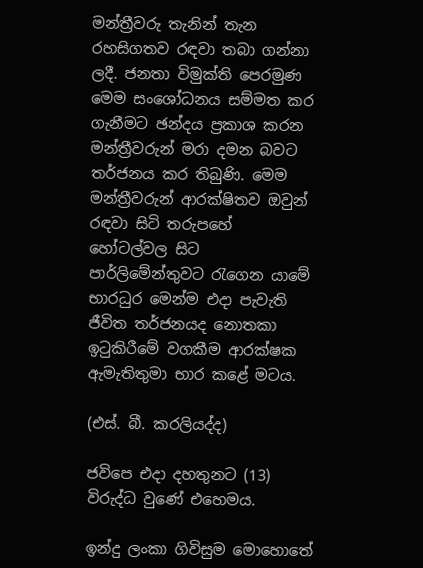මන්ත්‍රීවරු තැනින් තැන රහසිගතව රඳවා තබා ගන්නා ලදී. ජනතා විමුක්ති පෙරමුණ මෙම සංශෝධනය සම්මත කර ගැනීමට ඡන්දය ප්‍රකාශ කරන මන්ත්‍රීවරුන් මරා දමන බවට තර්ජනය කර තිබුණි. මෙම මන්ත්‍රීවරුන් ආරක්ෂිතව ඔවුන් රඳවා සිටි තරුපහේ හෝටල්වල සිට පාර්ලිමේන්තුවට රැගෙන යාමේ භාරධුර මෙන්ම එදා පැවැති ජීවිත තර්ජනයද නොතකා ඉටුකිරීමේ වගකීම ආරක්ෂක ඇමැතිතුමා භාර කළේ මටය.

(එස්. බී. කරලියද්ද)

ජවිපෙ එදා දහතුනට (13) විරුද්ධ වුණේ එහෙමය.

ඉන්දු ලංකා ගිවිසුම මොහොතේ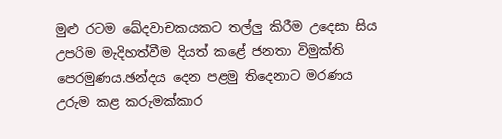මුළු රටම ඛේදවාචකයකට තල්ලු කිරීම උදෙසා සිය උපරිම මැදිහත්වීම දියත් කළේ ජනතා විමුක්ති පෙරමුණය.ඡන්දය දෙන පළමු තිදෙනාට මරණය උරුම කළ කරුමක්කාර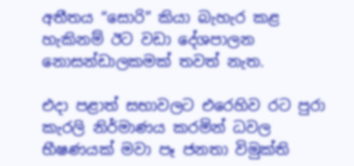අතීතය “සොරි” කියා බැහැර කළ හැකිනම් ඊට වඩා දේශපාලන නොසන්ඩාලකමක් තවත් නැත.

එදා පළාත් සභාවලට එරෙහිව රට පුරා කැරලි නිර්මාණය කරමින් ධවල භීෂණයක් මවා පෑ ජනතා විමුක්ති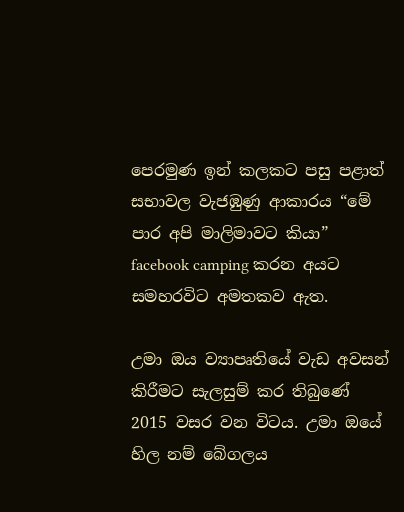පෙරමුණ ඉන් කලකට පසු පළාත් සභාවල වැජඹුණු ආකාරය “මේ පාර අපි මාලිමාවට කියා” facebook camping කරන අයට සමහරවිට අමතකව ඇත.

උමා ඔය ව්‍යාපෘතියේ වැඩ අවසන් කිරීමට සැලසුම් කර තිබුණේ 2015 වසර වන විටය. උමා ඔයේ හිල නම් බේගලය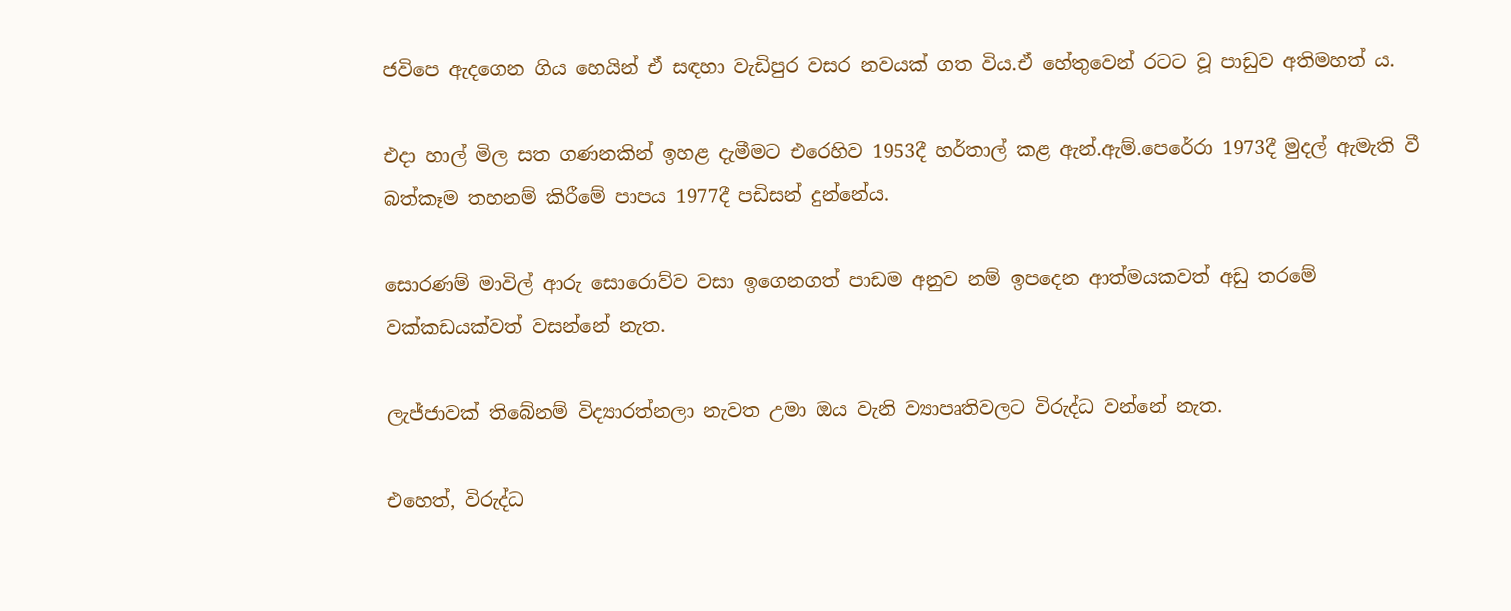ජවිපෙ ඇදගෙන ගිය හෙයින් ඒ සඳහා වැඩිපුර වසර නවයක් ගත විය.ඒ හේතුවෙන් රටට වූ පාඩුව අතිමහත් ය.

එදා හාල් මිල සත ගණනකින් ඉහළ දැමීමට එරෙහිව 1953දී හර්තාල් කළ ඇන්.ඇම්.පෙරේරා 1973දී මුදල් ඇමැති වී බත්කෑම තහනම් කිරීමේ පාපය 1977දී පඩිසන් දුන්නේය.

සොරණම් මාවිල් ආරු සොරොව්ව වසා ඉගෙනගත් පාඩම අනුව නම් ඉපදෙන ආත්මයකවත් අඩු තරමේ වක්කඩයක්වත් වසන්නේ නැත.

ලැජ්ජාවක් තිබේනම් විද්‍යාරත්නලා නැවත උමා ඔය වැනි ව්‍යාපෘතිවලට විරුද්ධ වන්නේ නැත.

එහෙත්, විරුද්ධ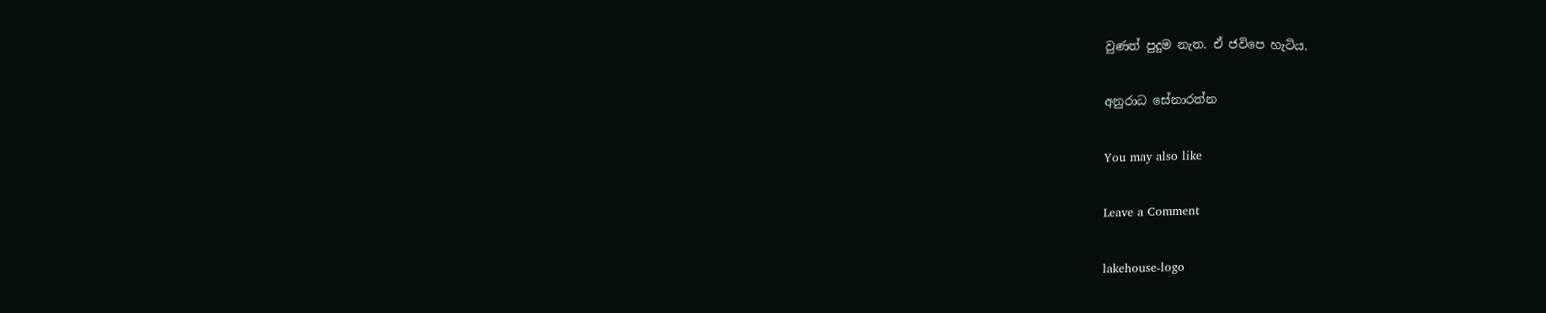වුණත් පුදුම නැත. ඒ ජවිපෙ හැටිය.

අනුරාධ සේනාරත්න

You may also like

Leave a Comment

lakehouse-logo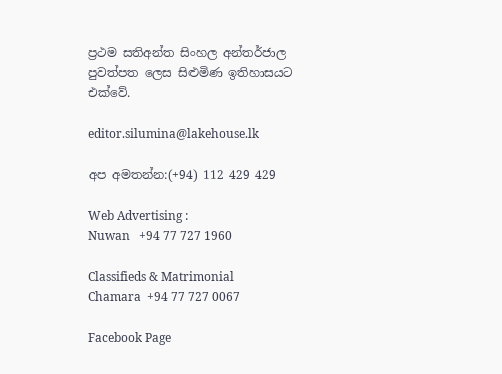ප්‍රථම සතිඅන්ත සිංහල අන්තර්ජාල පුවත්පත ලෙස සිළුමිණ ඉතිහාසයට එක්වේ.

editor.silumina@lakehouse.lk

අප අමතන්න:(+94) 112 429 429

Web Advertising :
Nuwan   +94 77 727 1960

Classifieds & Matrimonial
Chamara  +94 77 727 0067

Facebook Page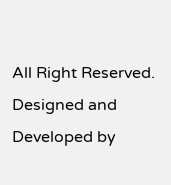All Right Reserved. Designed and Developed by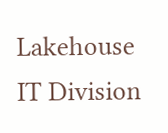Lakehouse IT Division